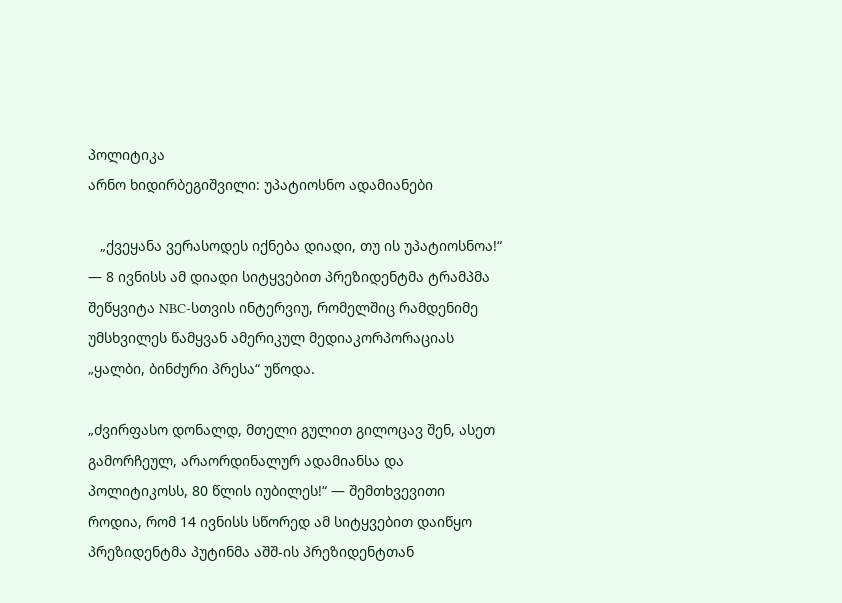პოლიტიკა
არნო ხიდირბეგიშვილი: უპატიოსნო ადამიანები

   „ქვეყანა ვერასოდეს იქნება დიადი, თუ ის უპატიოსნოა!“ — 8 ივნისს ამ დიადი სიტყვებით პრეზიდენტმა ტრამპმა შეწყვიტა NBC-სთვის ინტერვიუ, რომელშიც რამდენიმე უმსხვილეს წამყვან ამერიკულ მედიაკორპორაციას „ყალბი, ბინძური პრესა“ უწოდა.

„ძვირფასო დონალდ, მთელი გულით გილოცავ შენ, ასეთ გამორჩეულ, არაორდინალურ ადამიანსა და პოლიტიკოსს, 80 წლის იუბილეს!“ — შემთხვევითი როდია, რომ 14 ივნისს სწორედ ამ სიტყვებით დაიწყო პრეზიდენტმა პუტინმა აშშ-ის პრეზიდენტთან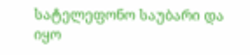სატელეფონო საუბარი და იყო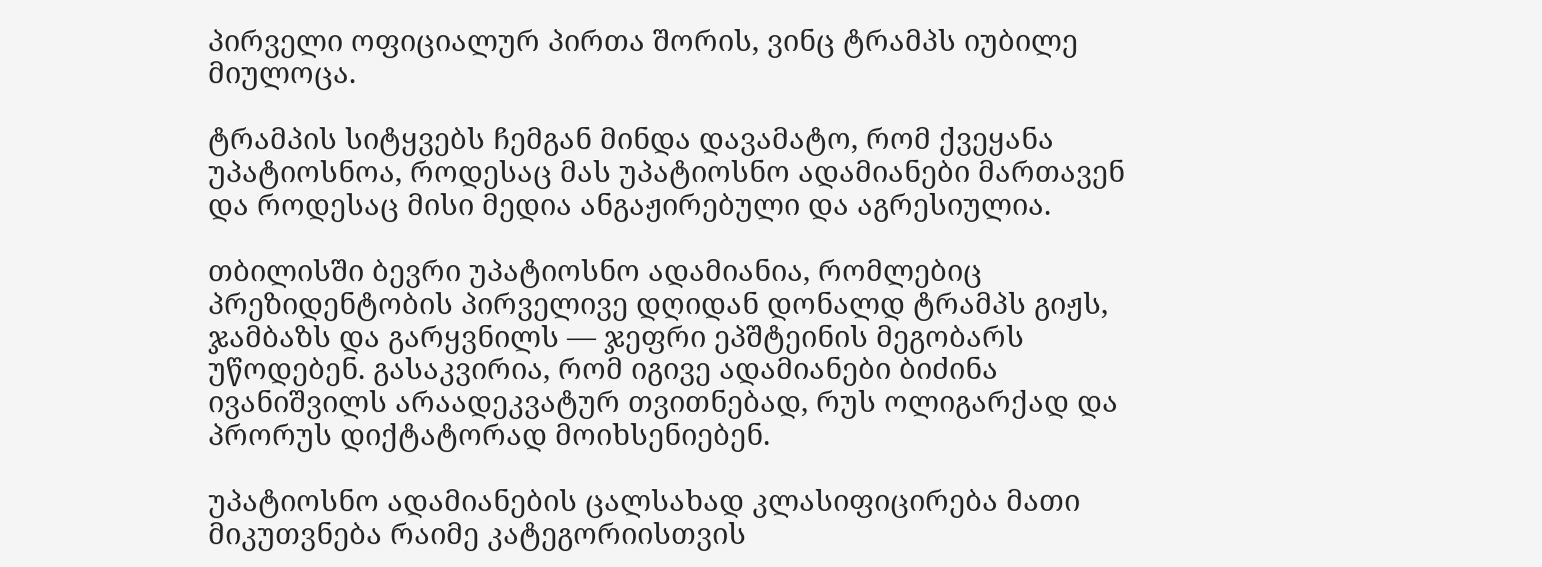პირველი ოფიციალურ პირთა შორის, ვინც ტრამპს იუბილე მიულოცა.

ტრამპის სიტყვებს ჩემგან მინდა დავამატო, რომ ქვეყანა უპატიოსნოა, როდესაც მას უპატიოსნო ადამიანები მართავენ და როდესაც მისი მედია ანგაჟირებული და აგრესიულია.

თბილისში ბევრი უპატიოსნო ადამიანია, რომლებიც პრეზიდენტობის პირველივე დღიდან დონალდ ტრამპს გიჟს, ჯამბაზს და გარყვნილს — ჯეფრი ეპშტეინის მეგობარს უწოდებენ. გასაკვირია, რომ იგივე ადამიანები ბიძინა ივანიშვილს არაადეკვატურ თვითნებად, რუს ოლიგარქად და პრორუს დიქტატორად მოიხსენიებენ.

უპატიოსნო ადამიანების ცალსახად კლასიფიცირება მათი მიკუთვნება რაიმე კატეგორიისთვის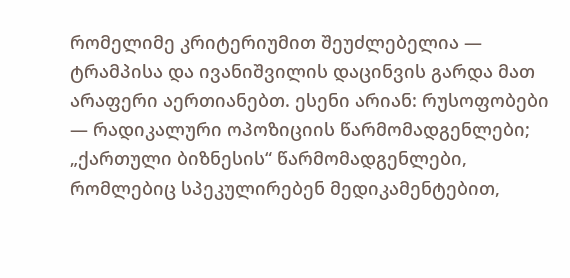რომელიმე კრიტერიუმით შეუძლებელია — ტრამპისა და ივანიშვილის დაცინვის გარდა მათ არაფერი აერთიანებთ. ესენი არიან: რუსოფობები — რადიკალური ოპოზიციის წარმომადგენლები; „ქართული ბიზნესის“ წარმომადგენლები, რომლებიც სპეკულირებენ მედიკამენტებით,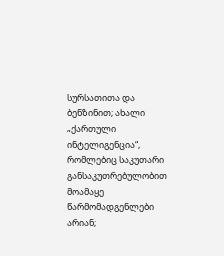სურსათითა და ბენზინით; ახალი „ქართული ინტელიგენცია“, რომლებიც საკუთარი განსაკუთრებულობით მოამაყე წარმომადგენლები არიან;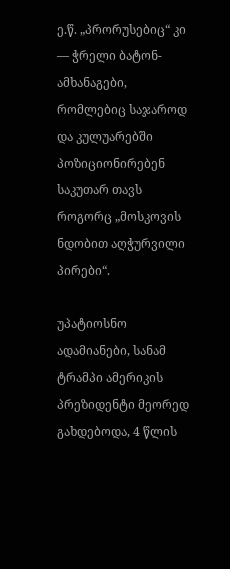ე.წ. „პრორუსებიც“ კი — ჭრელი ბატონ-ამხანაგები, რომლებიც საჯაროდ და კულუარებში პოზიციონირებენ საკუთარ თავს როგორც „მოსკოვის ნდობით აღჭურვილი პირები“.

უპატიოსნო ადამიანები, სანამ ტრამპი ამერიკის პრეზიდენტი მეორედ გახდებოდა, 4 წლის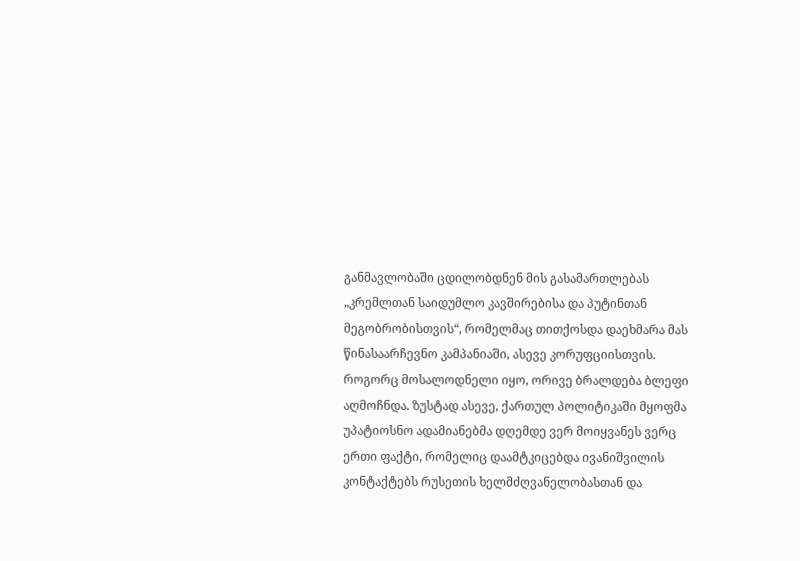განმავლობაში ცდილობდნენ მის გასამართლებას „კრემლთან საიდუმლო კავშირებისა და პუტინთან მეგობრობისთვის“, რომელმაც თითქოსდა დაეხმარა მას წინასაარჩევნო კამპანიაში, ასევე კორუფციისთვის. როგორც მოსალოდნელი იყო, ორივე ბრალდება ბლეფი აღმოჩნდა. ზუსტად ასევე, ქართულ პოლიტიკაში მყოფმა უპატიოსნო ადამიანებმა დღემდე ვერ მოიყვანეს ვერც ერთი ფაქტი, რომელიც დაამტკიცებდა ივანიშვილის კონტაქტებს რუსეთის ხელმძღვანელობასთან და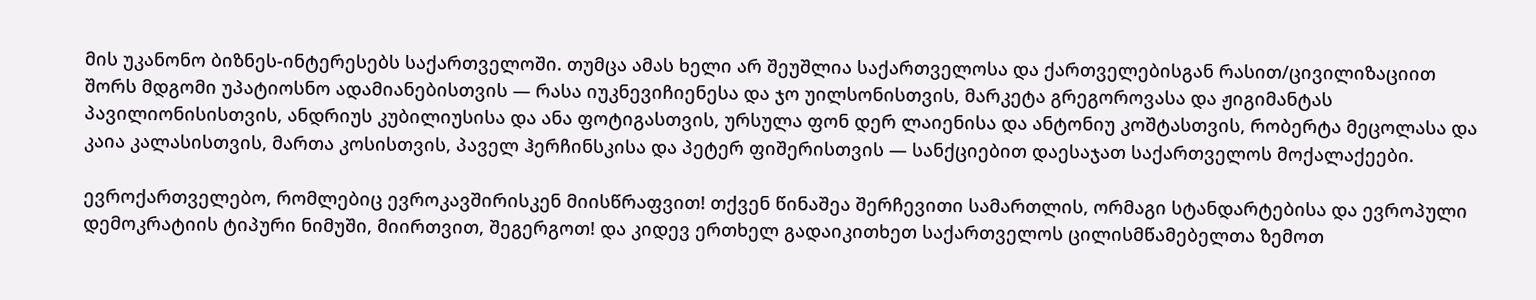მის უკანონო ბიზნეს-ინტერესებს საქართველოში. თუმცა ამას ხელი არ შეუშლია საქართველოსა და ქართველებისგან რასით/ცივილიზაციით შორს მდგომი უპატიოსნო ადამიანებისთვის — რასა იუკნევიჩიენესა და ჯო უილსონისთვის, მარკეტა გრეგოროვასა და ჟიგიმანტას პავილიონისისთვის, ანდრიუს კუბილიუსისა და ანა ფოტიგასთვის, ურსულა ფონ დერ ლაიენისა და ანტონიუ კოშტასთვის, რობერტა მეცოლასა და კაია კალასისთვის, მართა კოსისთვის, პაველ ჰერჩინსკისა და პეტერ ფიშერისთვის — სანქციებით დაესაჯათ საქართველოს მოქალაქეები.

ევროქართველებო, რომლებიც ევროკავშირისკენ მიისწრაფვით! თქვენ წინაშეა შერჩევითი სამართლის, ორმაგი სტანდარტებისა და ევროპული დემოკრატიის ტიპური ნიმუში, მიირთვით, შეგერგოთ! და კიდევ ერთხელ გადაიკითხეთ საქართველოს ცილისმწამებელთა ზემოთ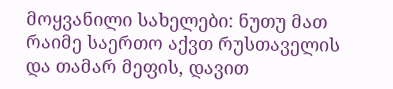მოყვანილი სახელები: ნუთუ მათ რაიმე საერთო აქვთ რუსთაველის და თამარ მეფის, დავით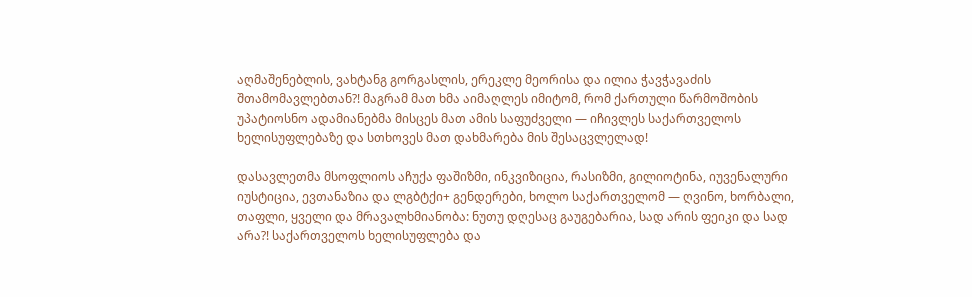აღმაშენებლის, ვახტანგ გორგასლის, ერეკლე მეორისა და ილია ჭავჭავაძის შთამომავლებთან?! მაგრამ მათ ხმა აიმაღლეს იმიტომ, რომ ქართული წარმოშობის უპატიოსნო ადამიანებმა მისცეს მათ ამის საფუძველი — იჩივლეს საქართველოს ხელისუფლებაზე და სთხოვეს მათ დახმარება მის შესაცვლელად!

დასავლეთმა მსოფლიოს აჩუქა ფაშიზმი, ინკვიზიცია, რასიზმი, გილიოტინა, იუვენალური იუსტიცია, ევთანაზია და ლგბტქი+ გენდერები, ხოლო საქართველომ — ღვინო, ხორბალი, თაფლი, ყველი და მრავალხმიანობა: ნუთუ დღესაც გაუგებარია, სად არის ფეიკი და სად არა?! საქართველოს ხელისუფლება და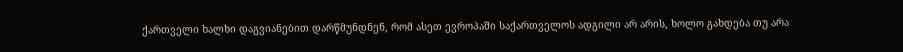ქართველი ხალხი დაგვიანებით დარწმუნდნენ, რომ ასეთ ევროპაში საქართველოს ადგილი არ არის, ხოლო გახდება თუ არა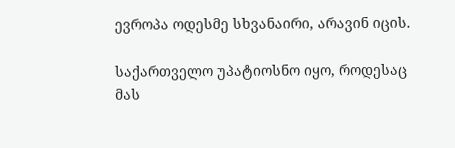ევროპა ოდესმე სხვანაირი, არავინ იცის.

საქართველო უპატიოსნო იყო, როდესაც მას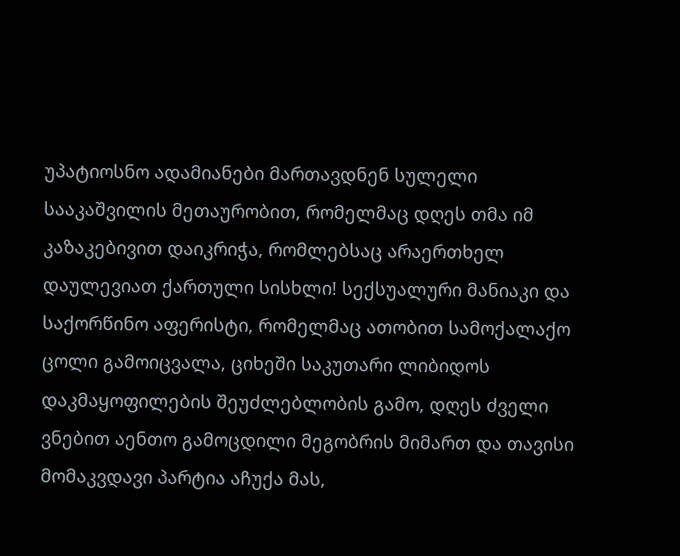უპატიოსნო ადამიანები მართავდნენ სულელი სააკაშვილის მეთაურობით, რომელმაც დღეს თმა იმ კაზაკებივით დაიკრიჭა, რომლებსაც არაერთხელ დაულევიათ ქართული სისხლი! სექსუალური მანიაკი და საქორწინო აფერისტი, რომელმაც ათობით სამოქალაქო ცოლი გამოიცვალა, ციხეში საკუთარი ლიბიდოს დაკმაყოფილების შეუძლებლობის გამო, დღეს ძველი ვნებით აენთო გამოცდილი მეგობრის მიმართ და თავისი მომაკვდავი პარტია აჩუქა მას,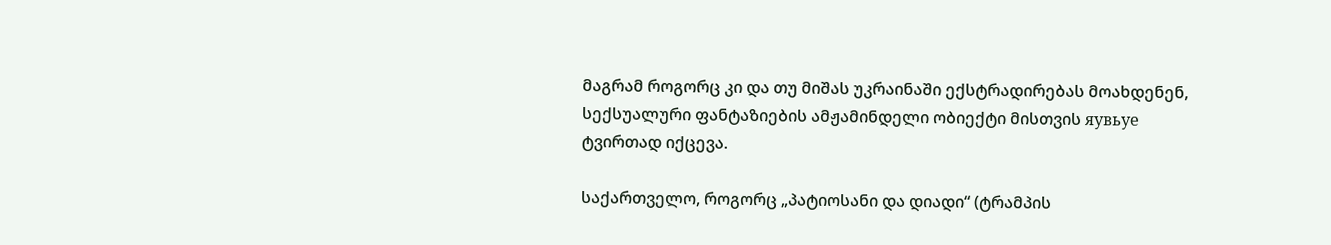მაგრამ როგორც კი და თუ მიშას უკრაინაში ექსტრადირებას მოახდენენ, სექსუალური ფანტაზიების ამჟამინდელი ობიექტი მისთვის яувьуе ტვირთად იქცევა.

საქართველო, როგორც „პატიოსანი და დიადი“ (ტრამპის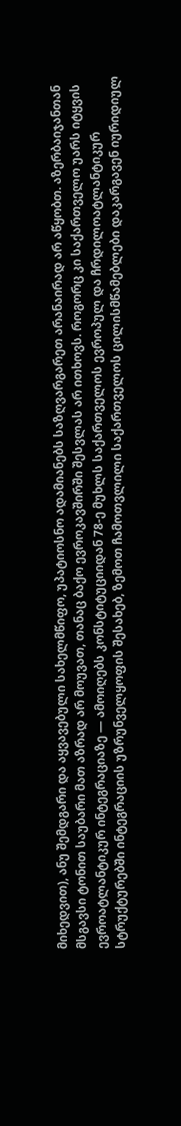მიხედვით), ანუ შემდგარი და აყვავებული სახელმწიფო, უპატიოსნო ადამიანებს საზღვარგარეთ არანაირად არ აწყობთ. აზერბაიჯანთან მსგავსი ტონით საუბარი მათ აზრად არ მოუვათ, თანაც ბაქო ევროკავშირში შესვლას არ ითხოვს. როგორც კი საქართველო უარს იტყვის ევროატლანტიკურ ინტეგრაციაზე — ამოიღებს კონსტიტუციიდან 78-ე მუხლს საქართველოს ევროპულ და ჩრდილოატლანტიკურ სტრუქტურებში ინტეგრაციის უზრუნველყოფის შესახებ, ზემოთ ჩამოთვლილი საქართველოს ცილისმწამებლები დაკარგავენ იურიდიულ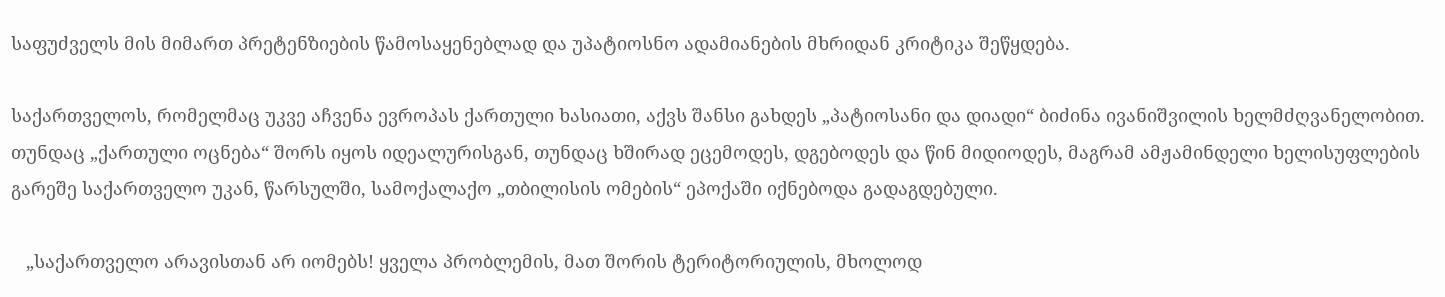საფუძველს მის მიმართ პრეტენზიების წამოსაყენებლად და უპატიოსნო ადამიანების მხრიდან კრიტიკა შეწყდება.

საქართველოს, რომელმაც უკვე აჩვენა ევროპას ქართული ხასიათი, აქვს შანსი გახდეს „პატიოსანი და დიადი“ ბიძინა ივანიშვილის ხელმძღვანელობით. თუნდაც „ქართული ოცნება“ შორს იყოს იდეალურისგან, თუნდაც ხშირად ეცემოდეს, დგებოდეს და წინ მიდიოდეს, მაგრამ ამჟამინდელი ხელისუფლების გარეშე საქართველო უკან, წარსულში, სამოქალაქო „თბილისის ომების“ ეპოქაში იქნებოდა გადაგდებული.

   „საქართველო არავისთან არ იომებს! ყველა პრობლემის, მათ შორის ტერიტორიულის, მხოლოდ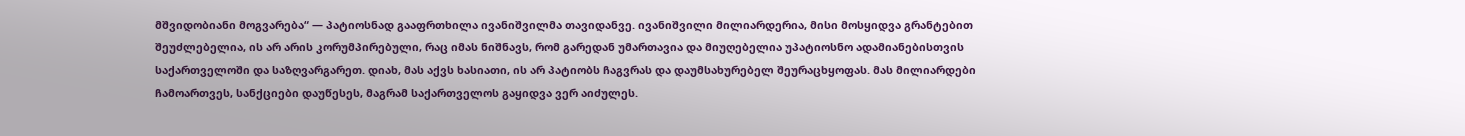მშვიდობიანი მოგვარება“ — პატიოსნად გააფრთხილა ივანიშვილმა თავიდანვე. ივანიშვილი მილიარდერია, მისი მოსყიდვა გრანტებით შეუძლებელია, ის არ არის კორუმპირებული, რაც იმას ნიშნავს, რომ გარედან უმართავია და მიუღებელია უპატიოსნო ადამიანებისთვის საქართველოში და საზღვარგარეთ. დიახ, მას აქვს ხასიათი, ის არ პატიობს ჩაგვრას და დაუმსახურებელ შეურაცხყოფას. მას მილიარდები ჩამოართვეს, სანქციები დაუწესეს, მაგრამ საქართველოს გაყიდვა ვერ აიძულეს.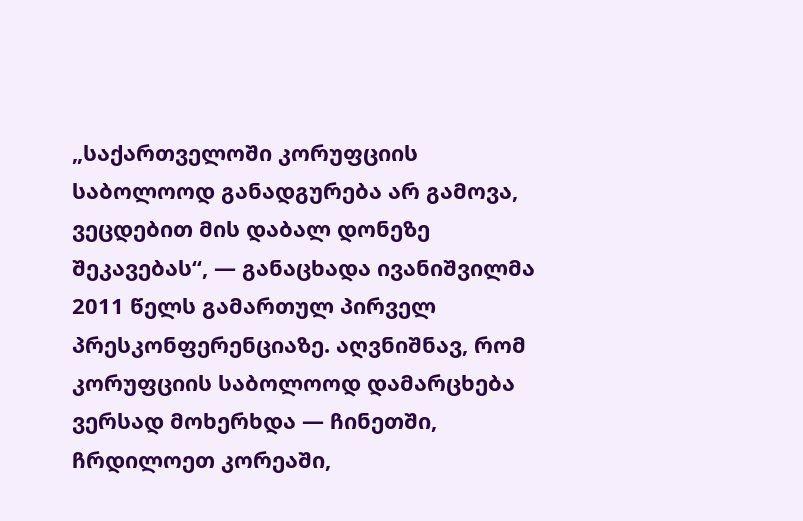„საქართველოში კორუფციის საბოლოოდ განადგურება არ გამოვა, ვეცდებით მის დაბალ დონეზე შეკავებას“, — განაცხადა ივანიშვილმა 2011 წელს გამართულ პირველ პრესკონფერენციაზე. აღვნიშნავ, რომ კორუფციის საბოლოოდ დამარცხება ვერსად მოხერხდა — ჩინეთში, ჩრდილოეთ კორეაში,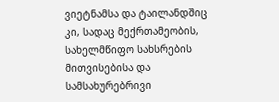ვიეტნამსა და ტაილანდშიც კი, სადაც მექრთამეობის, სახელმწიფო სახსრების მითვისებისა და სამსახურებრივი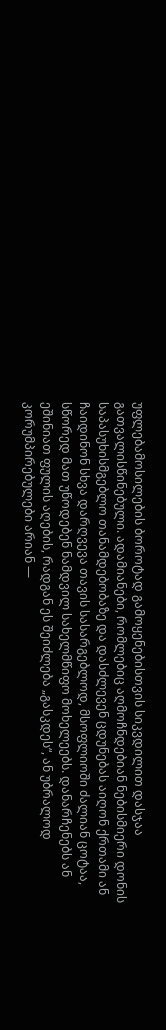უფლებამოსილების ბოროტად გამოყენებისთვის სიკვდილით დასჯაა გათვალისწინებული. ადამიანები, რომლებიც აღმოჩნდებიან ნებისმიერი დონის საპასუხისმგებლო თანამდებობაზე და დასძლევენ ცდუნებას აიღონ ქრთამი ან ჩაიდინონ სხვა დარღვევა თავის სასარგებლოდ, მსოფლიოში ძალიან ცოტაა, სწორედ მათ უწოდებენ ნამდვილ სახელმწიფო მოხელეებს. დანარჩენებს ან ეშინიათ ფულის აღების, რადგან ეს შეიძლება „გასკდეს“, ან უბრალოდ კორუმპირებულები არიან —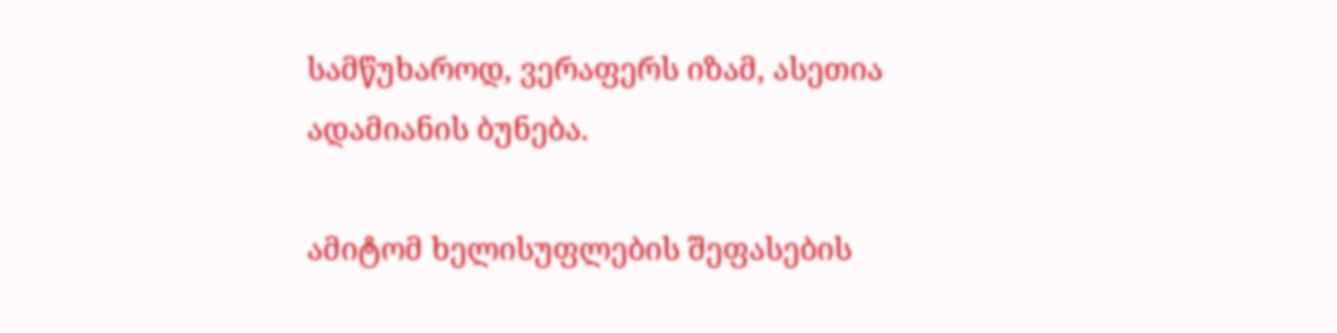სამწუხაროდ, ვერაფერს იზამ, ასეთია ადამიანის ბუნება.

ამიტომ ხელისუფლების შეფასების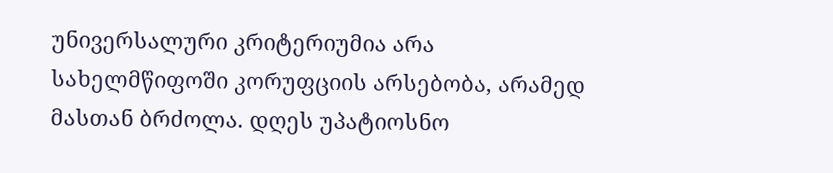უნივერსალური კრიტერიუმია არა სახელმწიფოში კორუფციის არსებობა, არამედ მასთან ბრძოლა. დღეს უპატიოსნო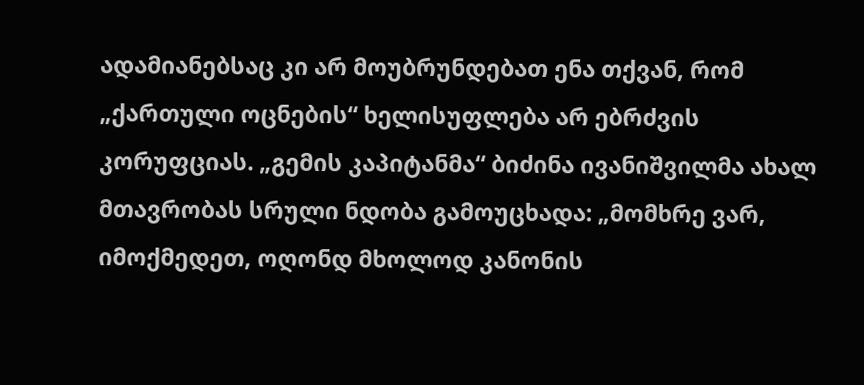ადამიანებსაც კი არ მოუბრუნდებათ ენა თქვან, რომ „ქართული ოცნების“ ხელისუფლება არ ებრძვის კორუფციას. „გემის კაპიტანმა“ ბიძინა ივანიშვილმა ახალ მთავრობას სრული ნდობა გამოუცხადა: „მომხრე ვარ, იმოქმედეთ, ოღონდ მხოლოდ კანონის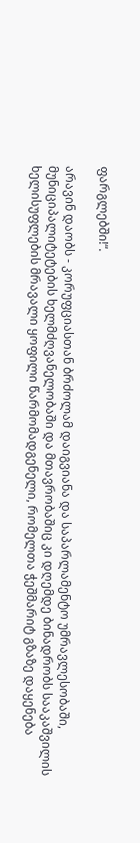ფარგლებში!“.

არავინ დაობს - კორუფციასთან ბრძოლამ დაიგვიანა და საპარლამენტო უმრავლესობაში, მუნიციპალიტეტების ხელმძღვანელობაში და მთავრობაშიც კი დღემდე ბინადრობს სააკაშვილის ხელისუფლების მრავალი ყოფილი წარმომადგენელი, რომელთა ჭეშმარიტ გზაზე დაყენება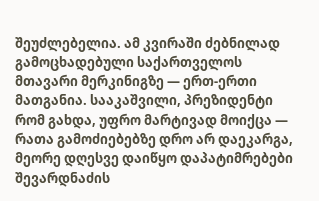შეუძლებელია. ამ კვირაში ძებნილად გამოცხადებული საქართველოს მთავარი მერკინიგზე — ერთ-ერთი მათგანია. სააკაშვილი, პრეზიდენტი რომ გახდა, უფრო მარტივად მოიქცა — რათა გამოძიებებზე დრო არ დაეკარგა, მეორე დღესვე დაიწყო დაპატიმრებები შევარდნაძის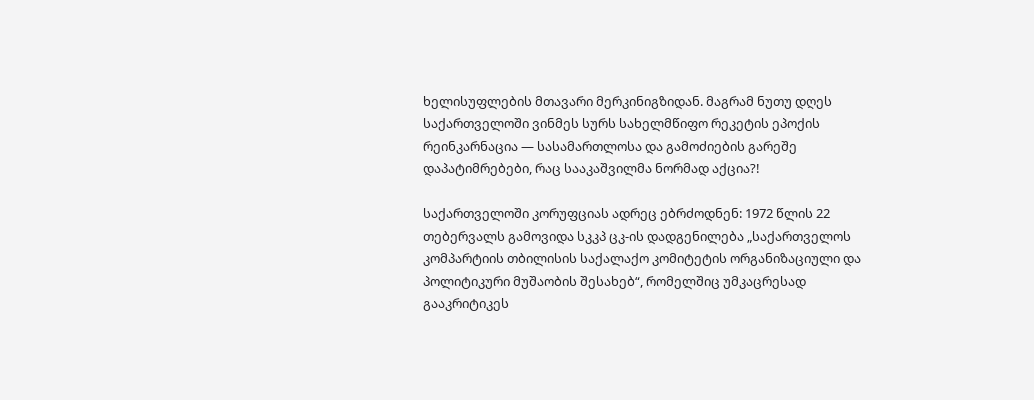ხელისუფლების მთავარი მერკინიგზიდან. მაგრამ ნუთუ დღეს საქართველოში ვინმეს სურს სახელმწიფო რეკეტის ეპოქის რეინკარნაცია — სასამართლოსა და გამოძიების გარეშე დაპატიმრებები, რაც სააკაშვილმა ნორმად აქცია?!

საქართველოში კორუფციას ადრეც ებრძოდნენ: 1972 წლის 22 თებერვალს გამოვიდა სკკპ ცკ-ის დადგენილება „საქართველოს კომპარტიის თბილისის საქალაქო კომიტეტის ორგანიზაციული და პოლიტიკური მუშაობის შესახებ“, რომელშიც უმკაცრესად გააკრიტიკეს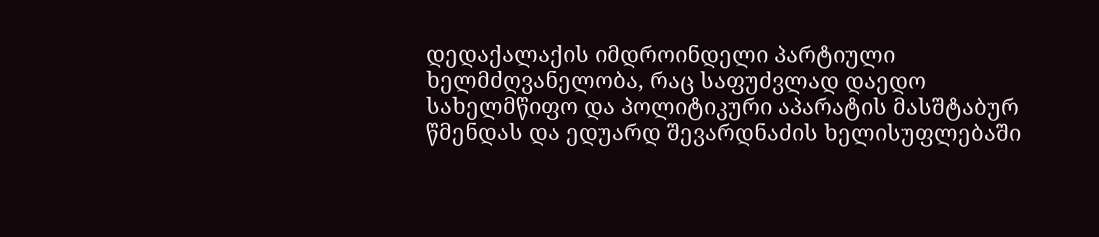დედაქალაქის იმდროინდელი პარტიული ხელმძღვანელობა, რაც საფუძვლად დაედო სახელმწიფო და პოლიტიკური აპარატის მასშტაბურ წმენდას და ედუარდ შევარდნაძის ხელისუფლებაში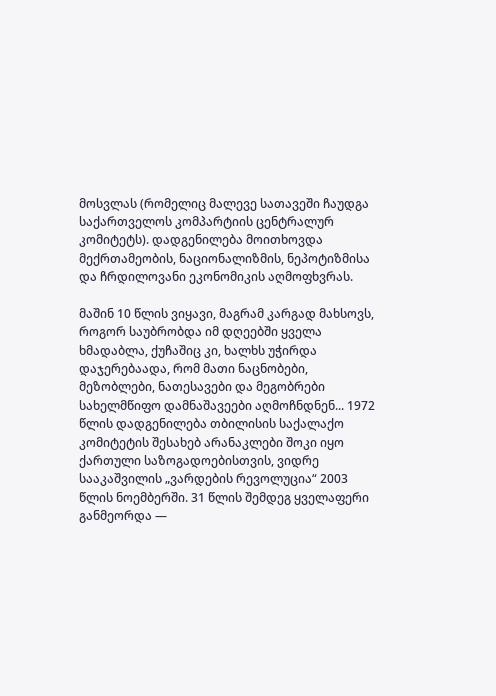მოსვლას (რომელიც მალევე სათავეში ჩაუდგა საქართველოს კომპარტიის ცენტრალურ კომიტეტს). დადგენილება მოითხოვდა მექრთამეობის, ნაციონალიზმის, ნეპოტიზმისა და ჩრდილოვანი ეკონომიკის აღმოფხვრას.

მაშინ 10 წლის ვიყავი, მაგრამ კარგად მახსოვს, როგორ საუბრობდა იმ დღეებში ყველა ხმადაბლა, ქუჩაშიც კი, ხალხს უჭირდა დაჯერებაადა, რომ მათი ნაცნობები, მეზობლები, ნათესავები და მეგობრები სახელმწიფო დამნაშავეები აღმოჩნდნენ... 1972 წლის დადგენილება თბილისის საქალაქო კომიტეტის შესახებ არანაკლები შოკი იყო ქართული საზოგადოებისთვის, ვიდრე სააკაშვილის „ვარდების რევოლუცია“ 2003 წლის ნოემბერში. 31 წლის შემდეგ ყველაფერი განმეორდა —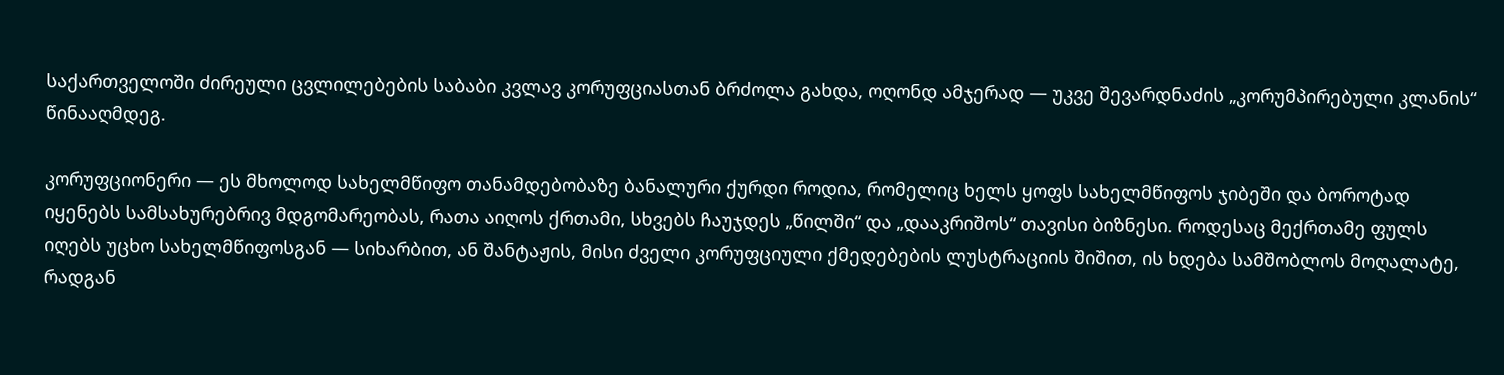საქართველოში ძირეული ცვლილებების საბაბი კვლავ კორუფციასთან ბრძოლა გახდა, ოღონდ ამჯერად — უკვე შევარდნაძის „კორუმპირებული კლანის“ წინააღმდეგ.

კორუფციონერი — ეს მხოლოდ სახელმწიფო თანამდებობაზე ბანალური ქურდი როდია, რომელიც ხელს ყოფს სახელმწიფოს ჯიბეში და ბოროტად იყენებს სამსახურებრივ მდგომარეობას, რათა აიღოს ქრთამი, სხვებს ჩაუჯდეს „წილში“ და „დააკრიშოს“ თავისი ბიზნესი. როდესაც მექრთამე ფულს იღებს უცხო სახელმწიფოსგან — სიხარბით, ან შანტაჟის, მისი ძველი კორუფციული ქმედებების ლუსტრაციის შიშით, ის ხდება სამშობლოს მოღალატე, რადგან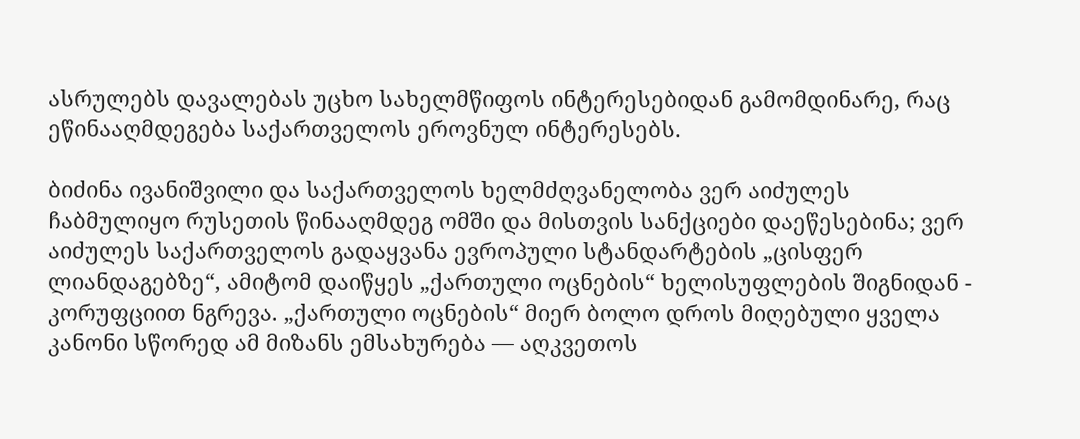ასრულებს დავალებას უცხო სახელმწიფოს ინტერესებიდან გამომდინარე, რაც ეწინააღმდეგება საქართველოს ეროვნულ ინტერესებს.

ბიძინა ივანიშვილი და საქართველოს ხელმძღვანელობა ვერ აიძულეს ჩაბმულიყო რუსეთის წინააღმდეგ ომში და მისთვის სანქციები დაეწესებინა; ვერ აიძულეს საქართველოს გადაყვანა ევროპული სტანდარტების „ცისფერ ლიანდაგებზე“, ამიტომ დაიწყეს „ქართული ოცნების“ ხელისუფლების შიგნიდან - კორუფციით ნგრევა. „ქართული ოცნების“ მიერ ბოლო დროს მიღებული ყველა კანონი სწორედ ამ მიზანს ემსახურება — აღკვეთოს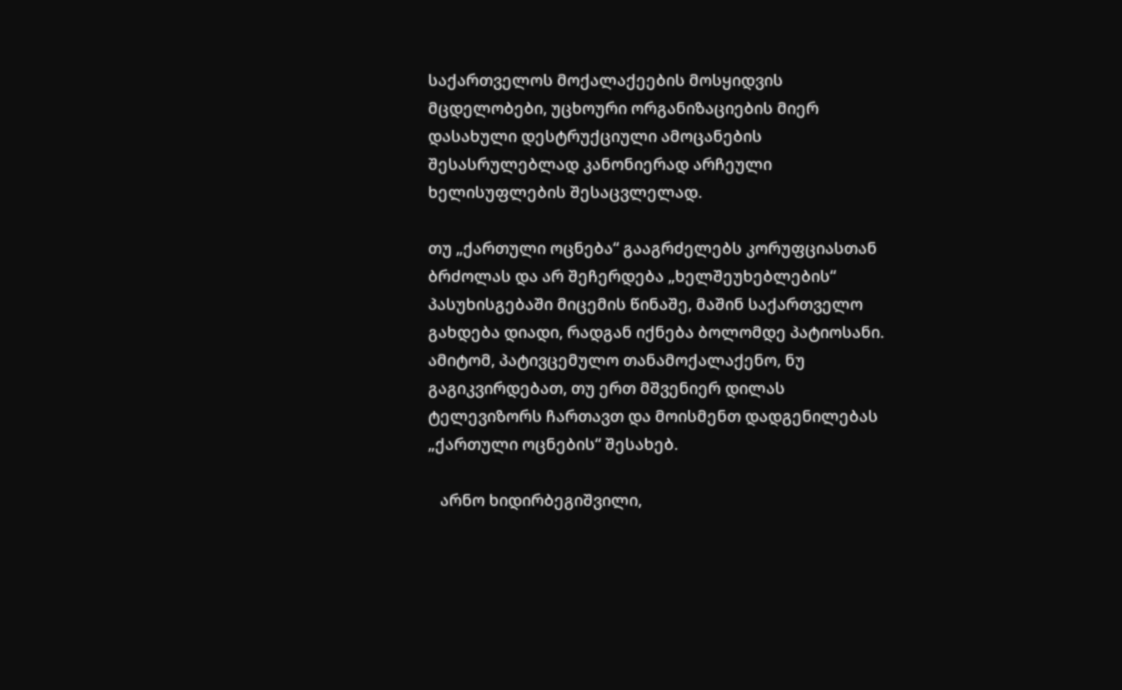საქართველოს მოქალაქეების მოსყიდვის მცდელობები, უცხოური ორგანიზაციების მიერ დასახული დესტრუქციული ამოცანების შესასრულებლად კანონიერად არჩეული ხელისუფლების შესაცვლელად.

თუ „ქართული ოცნება“ გააგრძელებს კორუფციასთან ბრძოლას და არ შეჩერდება „ხელშეუხებლების“ პასუხისგებაში მიცემის წინაშე, მაშინ საქართველო გახდება დიადი, რადგან იქნება ბოლომდე პატიოსანი. ამიტომ, პატივცემულო თანამოქალაქენო, ნუ გაგიკვირდებათ, თუ ერთ მშვენიერ დილას ტელევიზორს ჩართავთ და მოისმენთ დადგენილებას „ქართული ოცნების“ შესახებ.

   არნო ხიდირბეგიშვილი,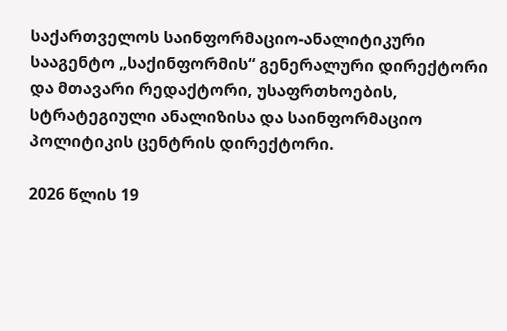საქართველოს საინფორმაციო-ანალიტიკური სააგენტო „საქინფორმის“ გენერალური დირექტორი და მთავარი რედაქტორი, უსაფრთხოების, სტრატეგიული ანალიზისა და საინფორმაციო პოლიტიკის ცენტრის დირექტორი.

2026 წლის 19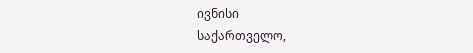ივნისი
საქართველო,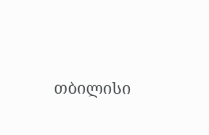თბილისი